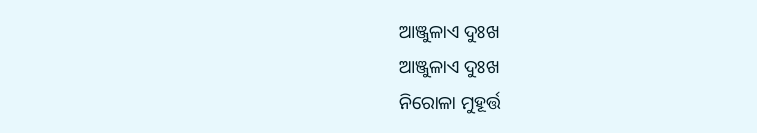ଆଞ୍ଜୁଳାଏ ଦୁଃଖ
ଆଞ୍ଜୁଳାଏ ଦୁଃଖ
ନିରୋଳା ମୁହୂର୍ତ୍ତ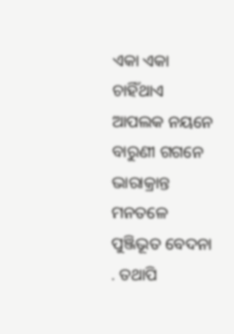ଏକା ଏକା ଚାହିଁଥାଏ
ଆପଲକ ନୟନେ
ବାରୁଣୀ ଗଗନେ
ଭାରାକ୍ରାନ୍ତ ମନତଳେ
ପୁଞ୍ଜିଭୂତ ବେଦନା
. ତଥାପି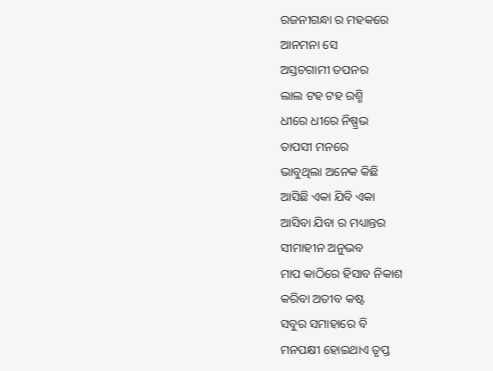ରଜନୀଗନ୍ଧା ର ମହକରେ
ଆନମନା ସେ
ଅସ୍ତଚଗାମୀ ତପନର
ଲାଲ ଟହ ଟହ ରଶ୍ମି
ଧୀରେ ଧୀରେ ନିଷ୍ପ୍ରଭ
ତାପସୀ ମନରେ
ଭାବୁଥିଲା ଅନେକ କିଛି
ଆସିଛି ଏକା ଯିବି ଏକା
ଆସିବା ଯିବା ର ମଧ୍ୟାନ୍ତର
ସୀମାହୀନ ଅନୁଭବ
ମାପ କାଠିରେ ହିସାବ ନିକାଶ
କରିବା ଅତୀବ କଷ୍ଟ
ସବୁର ସମାହାରେ ବି
ମନପକ୍ଷୀ ହୋଇଥାଏ ତୃପ୍ତ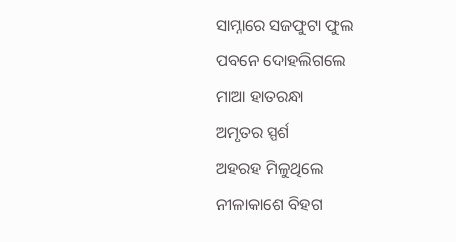ସାମ୍ନାରେ ସଜଫୁଟା ଫୁଲ
ପବନେ ଦୋହଲିଗଲେ
ମାଆ ହାତରନ୍ଧା
ଅମୃତର ସ୍ପର୍ଶ
ଅହରହ ମିଳୁଥିଲେ
ନୀଳାକାଶେ ବିହଗ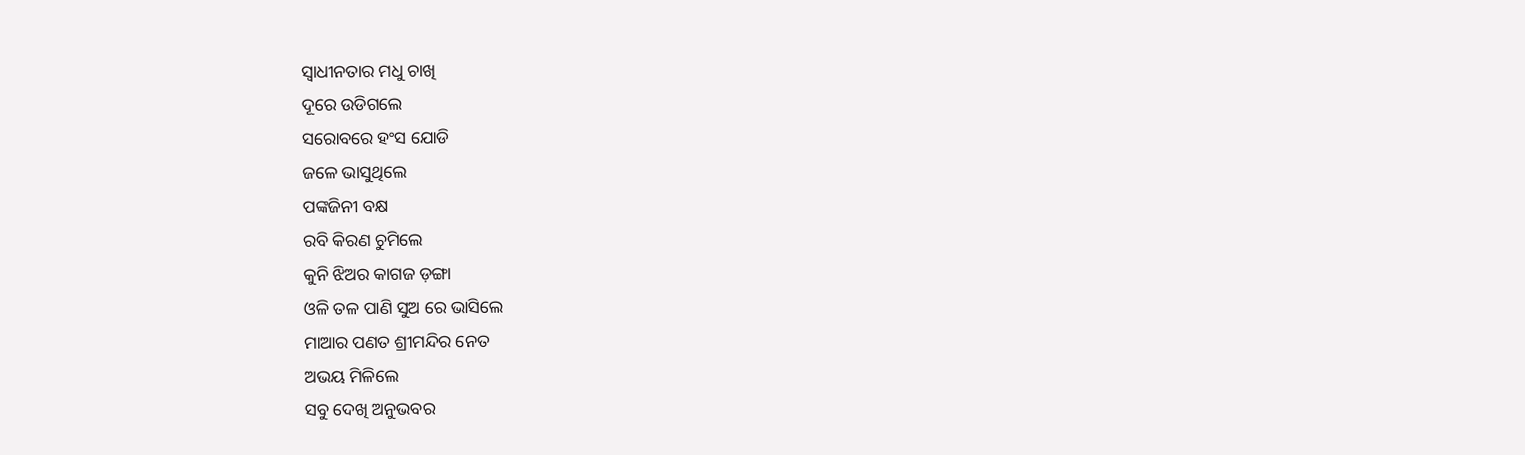ସ୍ୱାଧୀନତାର ମଧୁ ଚାଖି
ଦୂରେ ଉଡିଗଲେ
ସରୋବରେ ହଂସ ଯୋଡି
ଜଳେ ଭାସୁଥିଲେ
ପଙ୍କଜିନୀ ବକ୍ଷ
ରବି କିରଣ ଚୁମିଲେ
କୁନି ଝିଅର କାଗଜ ଡ଼ଙ୍ଗା
ଓଳି ତଳ ପାଣି ସୁଅ ରେ ଭାସିଲେ
ମାଆର ପଣତ ଶ୍ରୀମନ୍ଦିର ନେତ
ଅଭୟ ମିଳିଲେ
ସବୁ ଦେଖି ଅନୁଭବର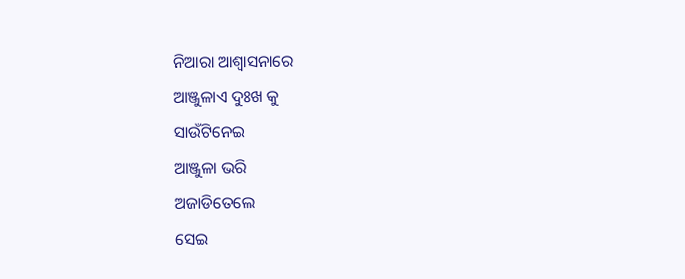ନିଆରା ଆଶ୍ୱାସନାରେ
ଆଞ୍ଜୁଳାଏ ଦୁଃଖ କୁ
ସାଉଁଟିନେଇ
ଆଞ୍ଜୁଳା ଭରି
ଅଜାଡିତେଲେ
ସେଇ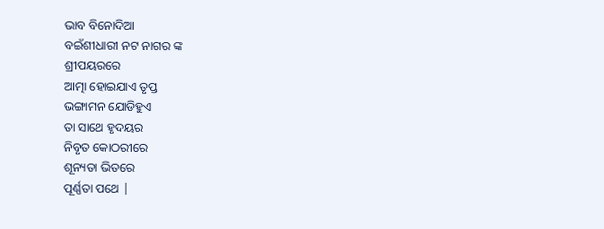ଭାବ ବିନୋଦିଆ
ବଇଁଶୀଧାରୀ ନଟ ନାଗର ଙ୍କ
ଶ୍ରୀପୟରରେ
ଆତ୍ମା ହୋଇଯାଏ ତୃପ୍ତ
ଭଙ୍ଗାମନ ଯୋଡିହୁଏ
ତା ସାଥେ ହୃଦୟର
ନିବୃତ କୋଠରୀରେ
ଶୂନ୍ୟତା ଭିତରେ
ପୂର୍ଣ୍ଣତା ପଥେ |